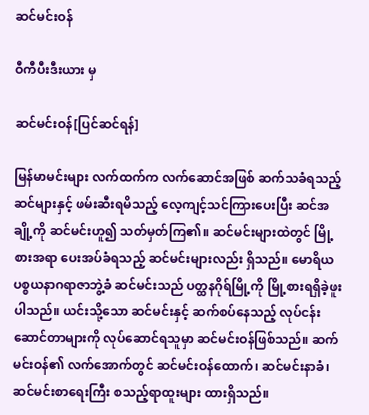ဆင်မင်းဝန်

ဝီကီပီးဒီးယား မှ

ဆင်မင်းဝန်[ပြင်ဆင်ရန်]

မြန်မာမင်းများ လက်ထက်က လက်ဆောင်အဖြစ် ဆက်သခံရသည့် ဆင်များနှင့် ဖမ်းဆီးရမိသည့် လေ့ကျင့်သင်ကြားပေးပြီး ဆင်အချို့ကို ဆင်မင်းဟူ၍ သတ်မှတ်ကြ၏။ ဆင်မင်းများထဲတွင် မြို့စားအရာ ပေးအပ်ခံရသည့် ဆင်မင်းများလည်း ရှိသည်။ မောရိယ ပစ္စယနာဂရာဇာဘွဲ့ခံ ဆင်မင်းသည် ပတ္ထနဂိုရ်မြို့ကို မြို့စားရရှိခဲ့ဖူးပါသည်။ ယင်းသို့သော ဆင်မင်းနှင့် ဆက်စပ်နေသည့် လုပ်ငန်းဆောင်တာများကို လုပ်ဆောင်ရသူမှာ ဆင်မင်းဝန်ဖြစ်သည်။ ဆက်မင်းဝန်၏ လက်အောက်တွင် ဆင်မင်းဝန်ထောက်၊ ဆင်မင်းနာခံ၊ ဆင်မင်းစာရေးကြီး စသည့်ရာထူးများ ထားရှိသည်။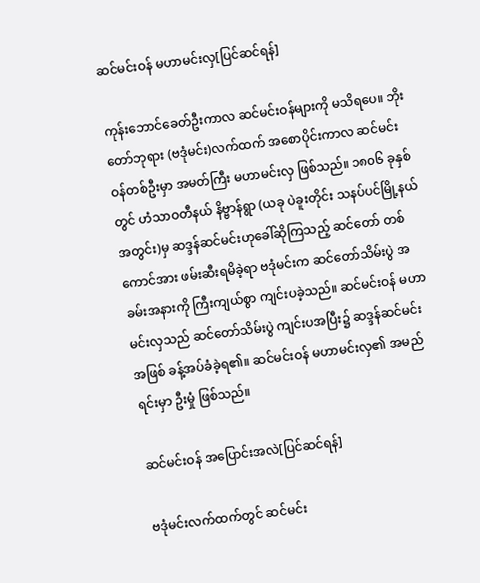ဆင်မင်းဝန် မဟာမင်းလှ[ပြင်ဆင်ရန်]

ကုန်းဘောင်ခေတ်ဦးကာလ ဆင်မင်းဝန်များကို မသိရပေ။ ဘိုးတော်ဘုရား (ဗဒုံမင်း)လက်ထက် အစောပိုင်းကာလ ဆင်မင်းဝန်တစ်ဦးမှာ အမတ်ကြီး မဟာမင်းလှ ဖြစ်သည်။ ၁၈၀၆ ခုနှစ်တွင် ဟံသာဝတီနယ် နိဗ္ဗာန်ရွာ (ယခု ပဲခူးတိုင်း သနပ်ပင်မြို့နယ်အတွင်း)မှ ဆဒ္ဒန်ဆင်မင်းဟုခေါ်ဆိုကြသည့် ဆင်တော် တစ်ကောင်အား ဖမ်းဆီးရမိခဲ့ရာ ဗဒုံမင်းက ဆင်တော်သိမ်းပွဲ အခမ်းအနားကို ကြီးကျယ်စွာ ကျင်းပခဲ့သည်။ ဆင်မင်းဝန် မဟာမင်းလှသည် ဆင်တော်သိမ်းပွဲ ကျင်းပအပြီး၌ ဆဒ္ဒန်ဆင်မင်းအဖြစ် ခန့်အပ်ခံခဲ့ရ၏။ ဆင်မင်းဝန် မဟာမင်းလှ၏ အမည်ရင်းမှာ ဦးမှုံ ဖြစ်သည်။

ဆင်မင်းဝန် အပြောင်းအလဲ[ပြင်ဆင်ရန်]

ဗဒုံမင်းလက်ထက်တွင် ဆင်မင်း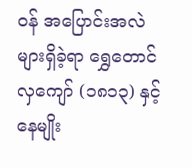ဝန် အပြောင်းအလဲများရှိခဲ့ရာ ရွှေတောင်လှကျော် (၁၈၁၃) နှင့် နေမျိုး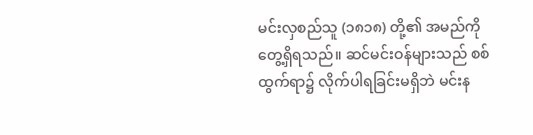မင်းလှစည်သူ (၁၈၁၈) တို့၏ အမည်ကို တွေ့ရှိရသည်။ ဆင်မင်းဝန်များသည် စစ်ထွက်ရာ၌ လိုက်ပါရခြင်းမရှိဘဲ မင်းန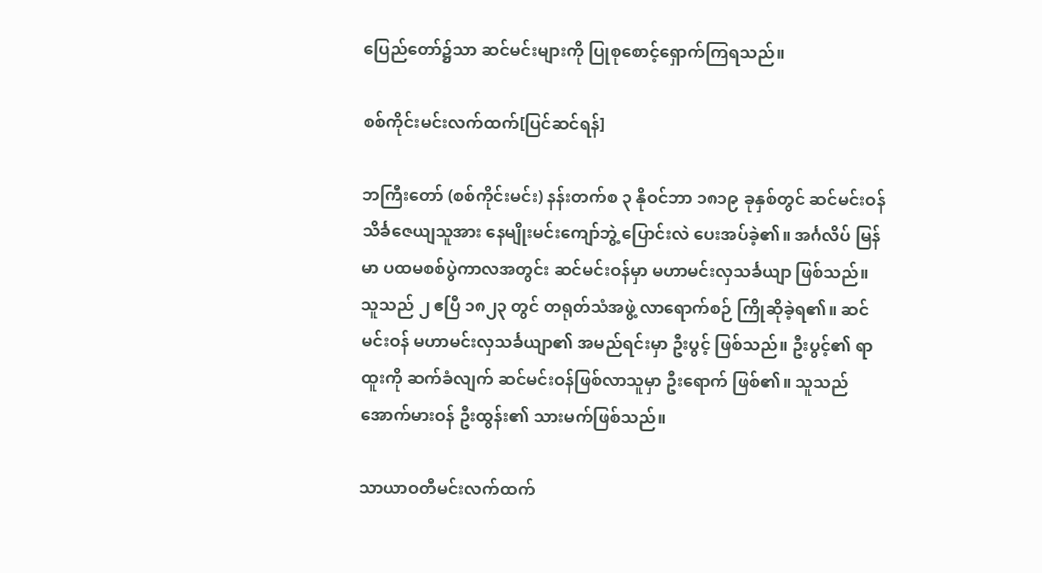ပြေည်တော်၌သာ ဆင်မင်းများကို ပြုစုစောင့်ရှောက်ကြရသည်။

စစ်ကိုင်းမင်းလက်ထက်[ပြင်ဆင်ရန်]

ဘကြီးတော် (စစ်ကိုင်းမင်း) နန်းတက်စ ၃ နိုဝင်ဘာ ၁၈၁၉ ခုနှစ်တွင် ဆင်မင်းဝန် သိင်္ခဇေယျသူအား နေမျိုးမင်းကျော်ဘွဲ့ ပြောင်းလဲ ပေးအပ်ခဲ့၏။ အင်္ဂလိပ် မြန်မာ ပထမစစ်ပွဲကာလအတွင်း ဆင်မင်းဝန်မှာ မဟာမင်းလှသင်္ခယျာ ဖြစ်သည်။ သူသည် ၂ ဧပြီ ၁၈၂၃ တွင် တရုတ်သံအဖွဲ့ လာရောက်စဉ် ကြိုဆိုခဲ့ရ၏။ ဆင်မင်းဝန် မဟာမင်းလှသင်္ခယျာ၏ အမည်ရင်းမှာ ဦးပွင့် ဖြစ်သည်။ ဦးပွင့်၏ ရာထူးကို ဆက်ခံလျက် ဆင်မင်းဝန်ဖြစ်လာသူမှာ ဦးရောက် ဖြစ်၏။ သူသည် အောက်မားဝန် ဦးထွန်း၏ သားမက်ဖြစ်သည်။

သာယာဝတီမင်းလက်ထက်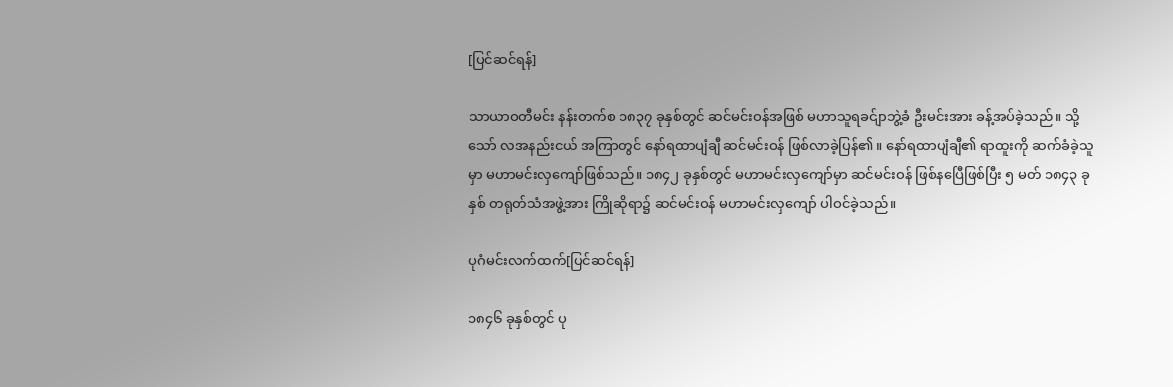[ပြင်ဆင်ရန်]

သာယာဝတီမင်း နန်းတက်စ ၁၈၃၇ ခုနှစ်တွင် ဆင်မင်းဝန်အဖြစ် မဟာသူရခင်ျာဘွဲ့ခံ ဦးမင်းအား ခန့်အပ်ခဲ့သည်။ သို့သော် လအနည်းငယ် အကြာတွင် နော်ရထာပျံချီ ဆင်မင်းဝန် ဖြစ်လာခဲ့ပြန်၏။ နော်ရထာပျံချီ၏ ရာထူးကို ဆက်ခံခဲ့သူမှာ မဟာမင်းလှကျော်ဖြစ်သည်။ ၁၈၄၂ ခုနှစ်တွင် မဟာမင်းလှကျော်မှာ ဆင်မင်းဝန် ဖြစ်နပြေီဖြစ်ပြီး ၅ မတ် ၁၈၄၃ ခုနှစ် တရုတ်သံအဖွဲ့အား ကြိုဆိုရာ၌ ဆင်မင်းဝန် မဟာမင်းလှကျော် ပါဝင်ခဲ့သည်။

ပုဂံမင်းလက်ထက်[ပြင်ဆင်ရန်]

၁၈၄၆ ခုနှစ်တွင် ပု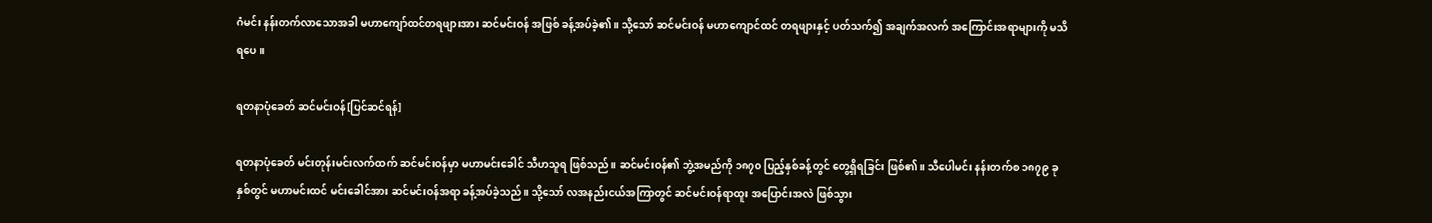ဂံမင်း နန်းတက်လာသောအခါ မဟာကျော်ထင်တရဖျားအား ဆင်မင်းဝန် အဖြစ် ခန့်အပ်ခဲ့၏။ သို့သော် ဆင်မင်းဝန် မဟာကျောင်ထင် တရဖျားနှင့် ပတ်သက်၍ အချက်အလက် အကြောင်းအရာများကို မသိရပေ။

ရတနာပုံခေတ် ဆင်မင်းဝန်[ပြင်ဆင်ရန်]

ရတနာပုံခေတ် မင်းတုန်းမင်းလက်ထက် ဆင်မင်းဝန်မှာ မဟာမင်းခေါင် သီဟသူရ ဖြစ်သည်။ ဆင်မင်းဝန်၏ ဘွဲ့အမည်ကို ၁၈၇၀ ပြည့်နှစ်ခန့်တွင် တွေ့ရှိရခြင်း ဖြစ်၏။ သီပေါမင်း နန်းတက်စ ၁၈၇၉ ခုနှစ်တွင် မဟာမင်းထင် မင်းခေါင်အား ဆင်မင်းဝန်အရာ ခန့်အပ်ခဲ့သည်။ သို့သော် လအနည်းငယ်အကြာတွင် ဆင်မင်းဝန်ရာထူး အပြောင်းအလဲ ဖြစ်သွား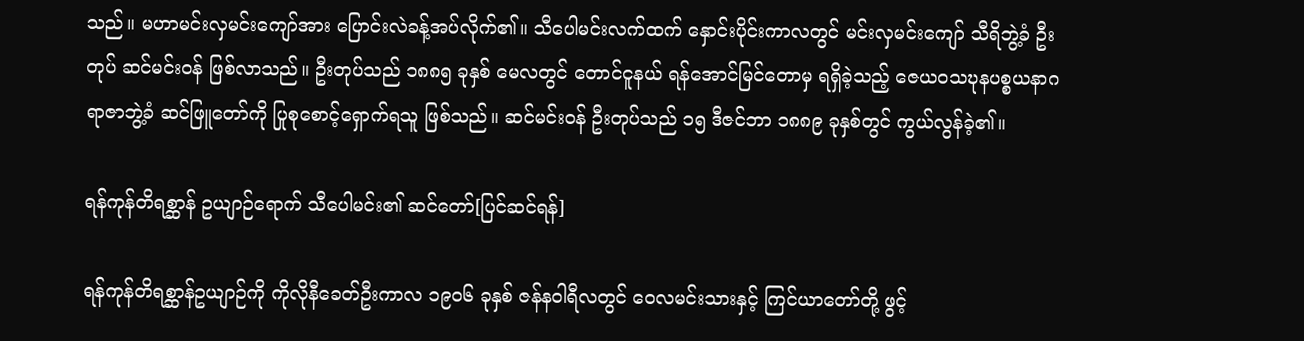သည်။ မဟာမင်းလှမင်းကျော်အား ပြောင်းလဲခန့်အပ်လိုက်၏။ သီပေါမင်းလက်ထက် နှောင်းပိုင်းကာလတွင် မင်းလှမင်းကျော် သီရိဘွဲ့ခံ ဦးတုပ် ဆင်မင်းဝန် ဖြစ်လာသည်။ ဦးတုပ်သည် ၁၈၈၅ ခုနှစ် မေလတွင် တောင်ငူနယ် ရန်အောင်မြင်တောမှ ရရှိခဲ့သည့် ဇေယဝသဎုနပစ္စယနာဂရာဇာဘွဲ့ခံ ဆင်ဖြူတော်ကို ပြုစုစောင့်ရှောက်ရသူ ဖြစ်သည်။ ဆင်မင်းဝန် ဦးတုပ်သည် ၁၅ ဒီဇင်ဘာ ၁၈၈၉ ခုနှစ်တွင် ကွယ်လွန်ခဲ့၏။

ရန်ကုန်တိရစ္ဆာန် ဥယျာဉ်ရောက် သီပေါမင်း၏ ဆင်တော်[ပြင်ဆင်ရန်]

ရန်ကုန်တိရစ္ဆာန်ဥယျာဉ်ကို ကိုလိုနီခေတ်ဦးကာလ ၁၉၀၆ ခုနှစ် ဇန်နဝါရီလတွင် ဝေလမင်းသားနှင့် ကြင်ယာတော်တို့ ဖွင့်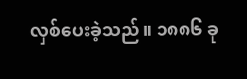လှစ်ပေးခဲ့သည်။ ၁၈၈၆ ခု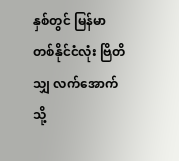နှစ်တွင် မြန်မာ တစ်နိုင်ငံလုံး ဗြိတိသျှ လက်အောက်သို့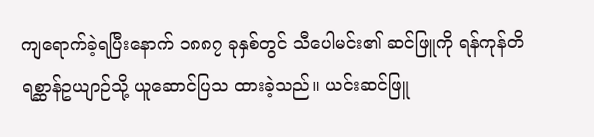ကျရောက်ခဲ့ရပြီးနောက် ၁၈၈၇ ခုနှစ်တွင် သီပေါမင်း၏ ဆင်ဖြူကို ရန်ကုန်တိရစ္ဆာန်ဥယျာဉ်သို့ ယူဆောင်ပြသ ထားခဲ့သည်။ ယင်းဆင်ဖြူ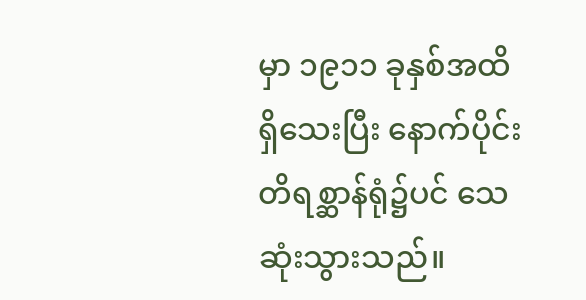မှာ ၁၉၁၁ ခုနှစ်အထိ ရှိသေးပြီး နောက်ပိုင်း တိရစ္ဆာန်ရုံ၌ပင် သေဆုံးသွားသည်။